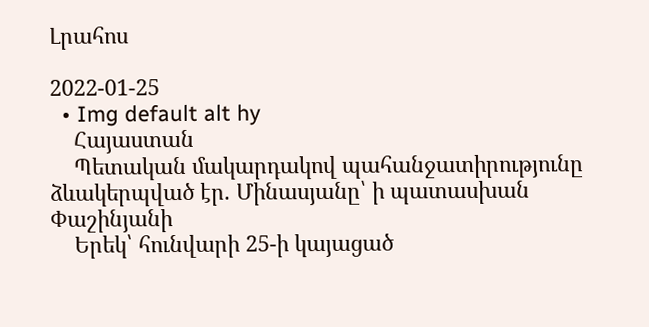Լրահոս

2022-01-25
  • Img default alt hy
    Հայաստան
    Պետական մակարդակով պահանջատիրությունը ձևակերպված էր. Մինասյանը՝ ի պատասխան Փաշինյանի
    Երեկ՝ հունվարի 25-ի կայացած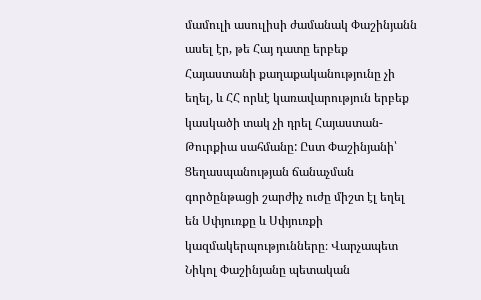մամուլի ասուլիսի ժամանակ Փաշինյանն ասել էր, թե Հայ դատը երբեք Հայաստանի քաղաքականությունը չի եղել, և ՀՀ որևէ կառավարություն երբեք կասկածի տակ չի դրել Հայաստան-Թուրքիա սահմանը: Ըստ Փաշինյանի՝ Ցեղասպանության ճանաչման գործընթացի շարժիչ ուժը միշտ էլ եղել են Սփյուռքը և Սփյուռքի կազմակերպությունները։ Վարչապետ Նիկոլ Փաշինյանը պետական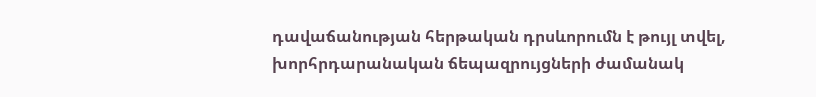դավաճանության հերթական դրսևորումն է թույլ տվել, խորհրդարանական ճեպազրույցների ժամանակ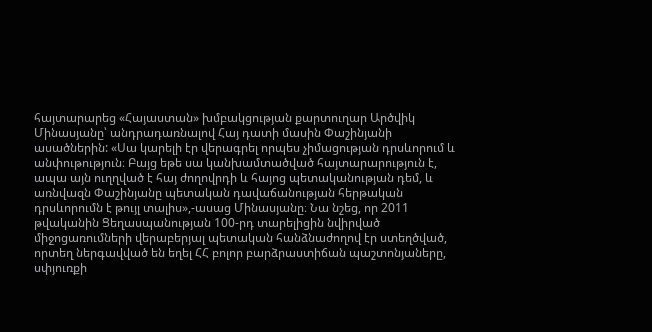հայտարարեց «Հայաստան» խմբակցության քարտուղար Արծվիկ Մինասյանը՝ անդրադառնալով Հայ դատի մասին Փաշինյանի ասածներին: «Սա կարելի էր վերագրել որպես չիմացության դրսևորում և անփութություն։ Բայց եթե սա կանխամտածված հայտարարություն է, ապա այն ուղղված է հայ ժողովրդի և հայոց պետականության դեմ, և առնվազն Փաշինյանը պետական դավաճանության հերթական դրսևորումն է թույլ տալիս»,-ասաց Մինասյանը։ Նա նշեց, որ 2011 թվականին Ցեղասպանության 100-րդ տարելիցին նվիրված միջոցառումների վերաբերյալ պետական հանձնաժողով էր ստեղծված, որտեղ ներգավված են եղել ՀՀ բոլոր բարձրաստիճան պաշտոնյաները, սփյուռքի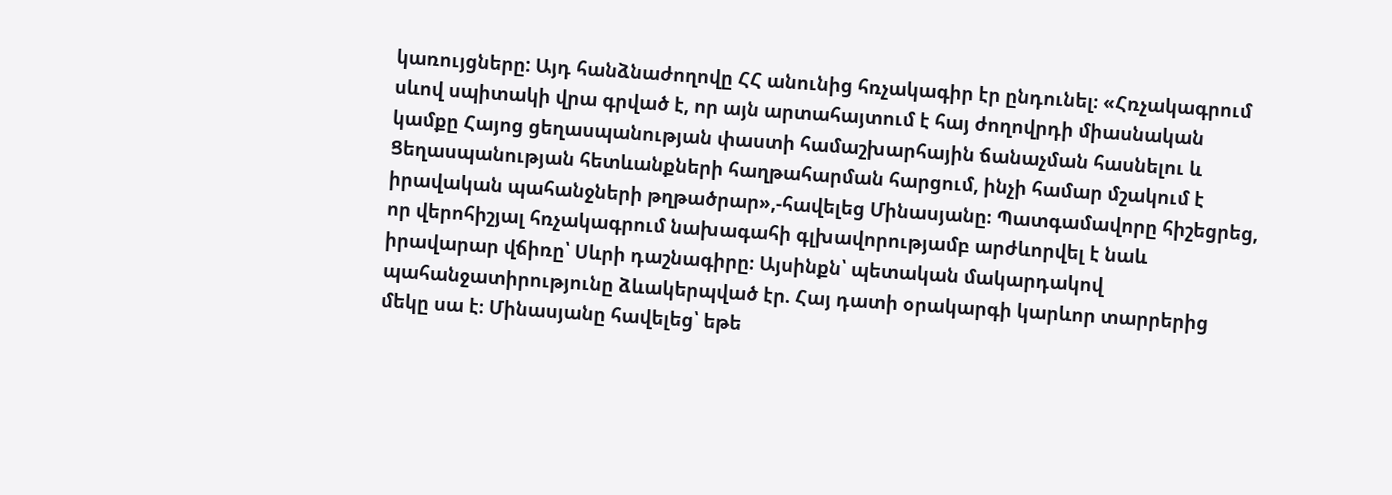կառույցները: Այդ հանձնաժողովը ՀՀ անունից հռչակագիր էր ընդունել։ «Հռչակագրում սևով սպիտակի վրա գրված է, որ այն արտահայտում է հայ ժողովրդի միասնական կամքը Հայոց ցեղասպանության փաստի համաշխարհային ճանաչման հասնելու և Ցեղասպանության հետևանքների հաղթահարման հարցում, ինչի համար մշակում է իրավական պահանջների թղթածրար»,-հավելեց Մինասյանը։ Պատգամավորը հիշեցրեց, որ վերոհիշյալ հռչակագրում նախագահի գլխավորությամբ արժևորվել է նաև իրավարար վճիռը՝ Սևրի դաշնագիրը։ Այսինքն՝ պետական մակարդակով պահանջատիրությունը ձևակերպված էր. Հայ դատի օրակարգի կարևոր տարրերից մեկը սա է։ Մինասյանը հավելեց՝ եթե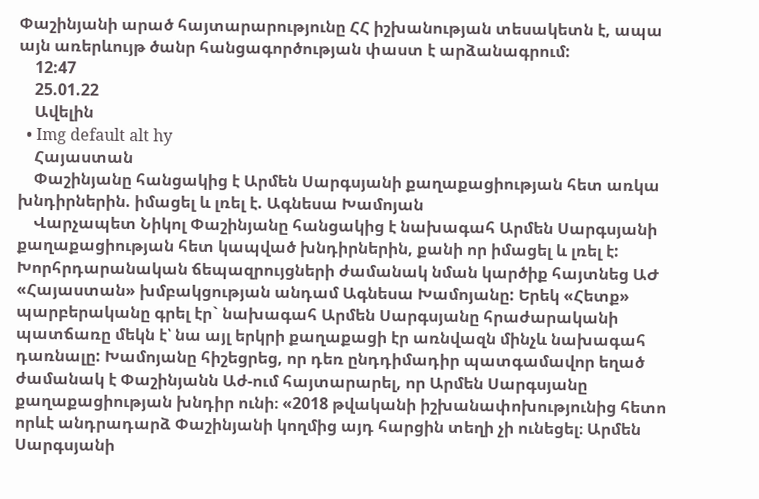Փաշինյանի արած հայտարարությունը ՀՀ իշխանության տեսակետն է, ապա այն առերևույթ ծանր հանցագործության փաստ է արձանագրում:
    12:47
    25.01.22
    Ավելին
  • Img default alt hy
    Հայաստան
    Փաշինյանը հանցակից է Արմեն Սարգսյանի քաղաքացիության հետ առկա խնդիրներին. իմացել և լռել է. Ագնեսա Խամոյան
    Վարչապետ Նիկոլ Փաշինյանը հանցակից է նախագահ Արմեն Սարգսյանի քաղաքացիության հետ կապված խնդիրներին, քանի որ իմացել և լռել է: Խորհրդարանական ճեպազրույցների ժամանակ նման կարծիք հայտնեց ԱԺ «Հայաստան» խմբակցության անդամ Ագնեսա Խամոյանը: Երեկ «Հետք» պարբերականը գրել էր` նախագահ Արմեն Սարգսյանը հրաժարականի պատճառը մեկն է՝ նա այլ երկրի քաղաքացի էր առնվազն մինչև նախագահ դառնալը: Խամոյանը հիշեցրեց, որ դեռ ընդդիմադիր պատգամավոր եղած ժամանակ է Փաշինյանն Աժ-ում հայտարարել, որ Արմեն Սարգսյանը քաղաքացիության խնդիր ունի։ «2018 թվականի իշխանափոխությունից հետո որևէ անդրադարձ Փաշինյանի կողմից այդ հարցին տեղի չի ունեցել։ Արմեն Սարգսյանի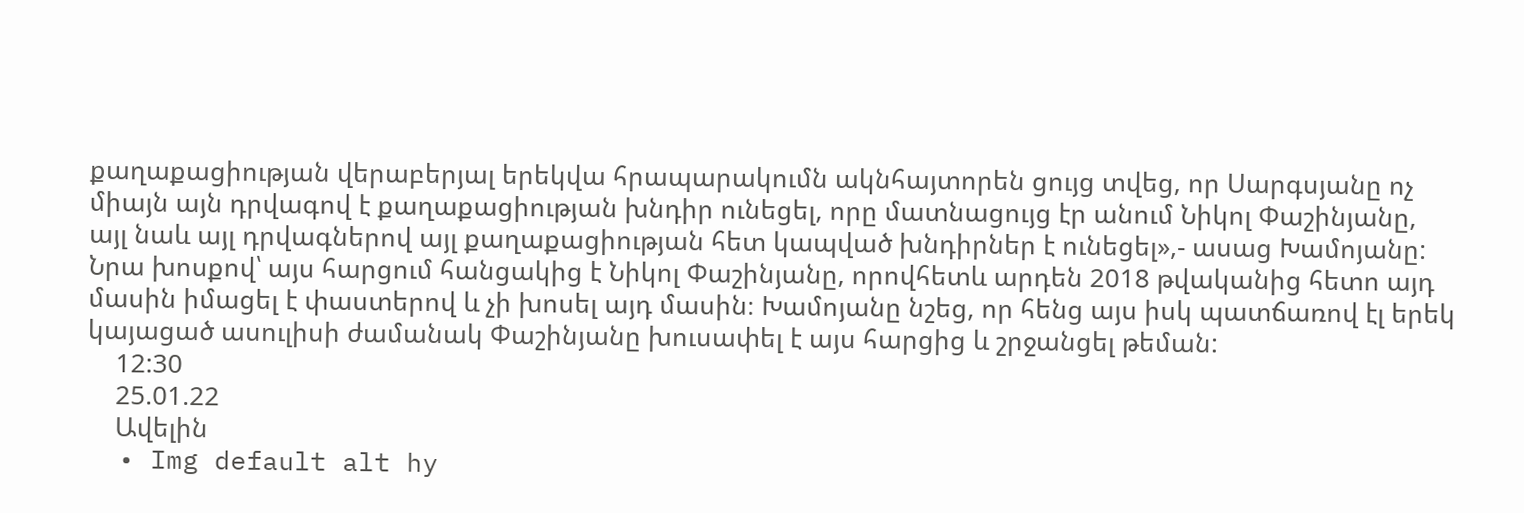քաղաքացիության վերաբերյալ երեկվա հրապարակումն ակնհայտորեն ցույց տվեց, որ Սարգսյանը ոչ միայն այն դրվագով է քաղաքացիության խնդիր ունեցել, որը մատնացույց էր անում Նիկոլ Փաշինյանը, այլ նաև այլ դրվագներով այլ քաղաքացիության հետ կապված խնդիրներ է ունեցել»,- ասաց Խամոյանը: Նրա խոսքով՝ այս հարցում հանցակից է Նիկոլ Փաշինյանը, որովհետև արդեն 2018 թվականից հետո այդ մասին իմացել է փաստերով և չի խոսել այդ մասին։ Խամոյանը նշեց, որ հենց այս իսկ պատճառով էլ երեկ կայացած ասուլիսի ժամանակ Փաշինյանը խուսափել է այս հարցից և շրջանցել թեման:
    12:30
    25.01.22
    Ավելին
  • Img default alt hy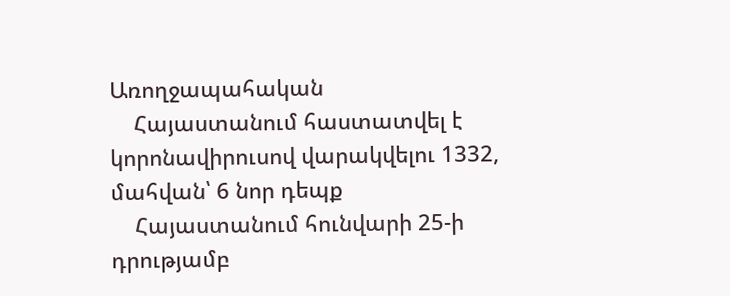Առողջապահական
    Հայաստանում հաստատվել է կորոնավիրուսով վարակվելու 1332, մահվան՝ 6 նոր դեպք
    Հայաստանում հունվարի 25-ի դրությամբ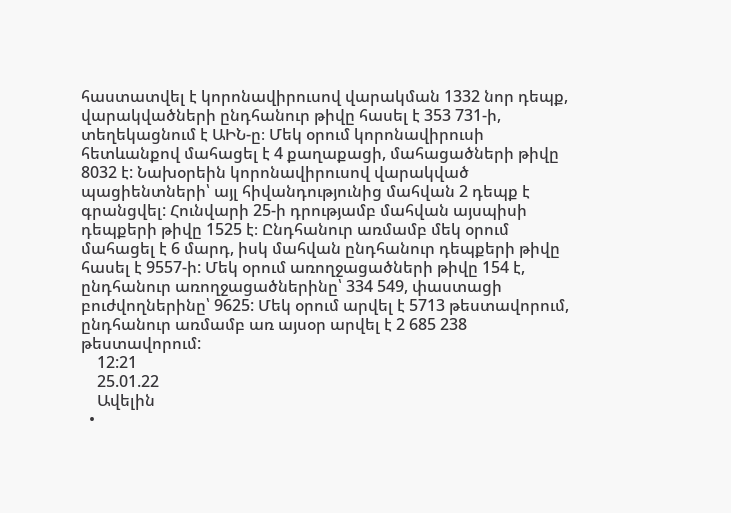հաստատվել է կորոնավիրուսով վարակման 1332 նոր դեպք, վարակվածների ընդհանուր թիվը հասել է 353 731-ի, տեղեկացնում է ԱԻՆ-ը։ Մեկ օրում կորոնավիրուսի հետևանքով մահացել է 4 քաղաքացի, մահացածների թիվը 8032 է: Նախօրեին կորոնավիրուսով վարակված պացիենտների՝ այլ հիվանդությունից մահվան 2 դեպք է գրանցվել: Հունվարի 25-ի դրությամբ մահվան այսպիսի դեպքերի թիվը 1525 է։ Ընդհանուր առմամբ մեկ օրում մահացել է 6 մարդ, իսկ մահվան ընդհանուր դեպքերի թիվը հասել է 9557-ի: Մեկ օրում առողջացածների թիվը 154 է, ընդհանուր առողջացածներինը՝ 334 549, փաստացի բուժվողներինը՝ 9625: Մեկ օրում արվել է 5713 թեստավորում, ընդհանուր առմամբ առ այսօր արվել է 2 685 238 թեստավորում:
    12:21
    25.01.22
    Ավելին
  •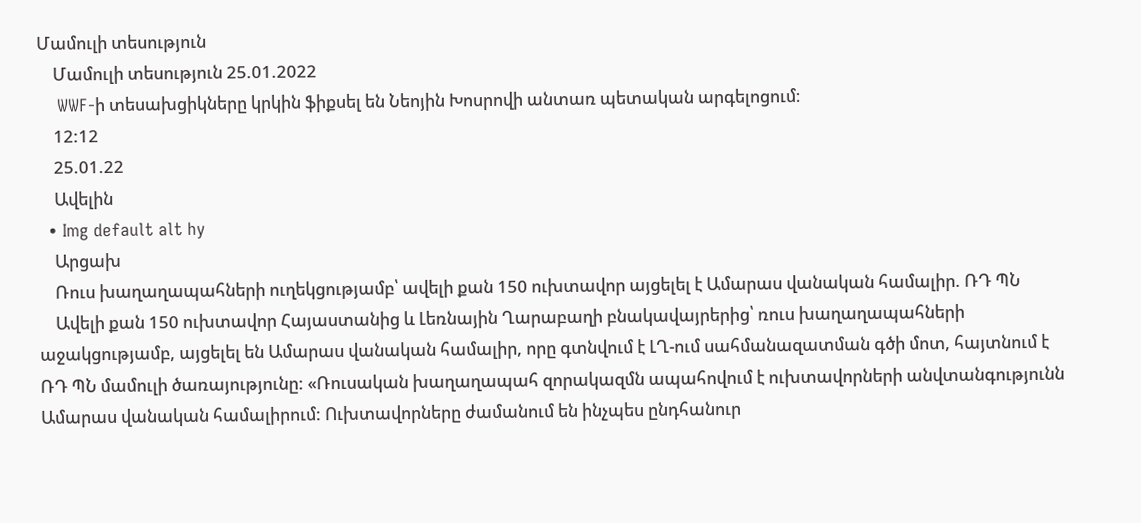Մամուլի տեսություն
    Մամուլի տեսություն 25.01.2022
    WWF-ի տեսախցիկները կրկին ֆիքսել են Նեոյին Խոսրովի անտառ պետական արգելոցում։
    12:12
    25.01.22
    Ավելին
  • Img default alt hy
    Արցախ
    Ռուս խաղաղապահների ուղեկցությամբ՝ ավելի քան 150 ուխտավոր այցելել է Ամարաս վանական համալիր. ՌԴ ՊՆ
    Ավելի քան 150 ուխտավոր Հայաստանից և Լեռնային Ղարաբաղի բնակավայրերից՝ ռուս խաղաղապահների աջակցությամբ, այցելել են Ամարաս վանական համալիր, որը գտնվում է ԼՂ-ում սահմանազատման գծի մոտ, հայտնում է ՌԴ ՊՆ մամուլի ծառայությունը: «Ռուսական խաղաղապահ զորակազմն ապահովում է ուխտավորների անվտանգությունն Ամարաս վանական համալիրում: Ուխտավորները ժամանում են ինչպես ընդհանուր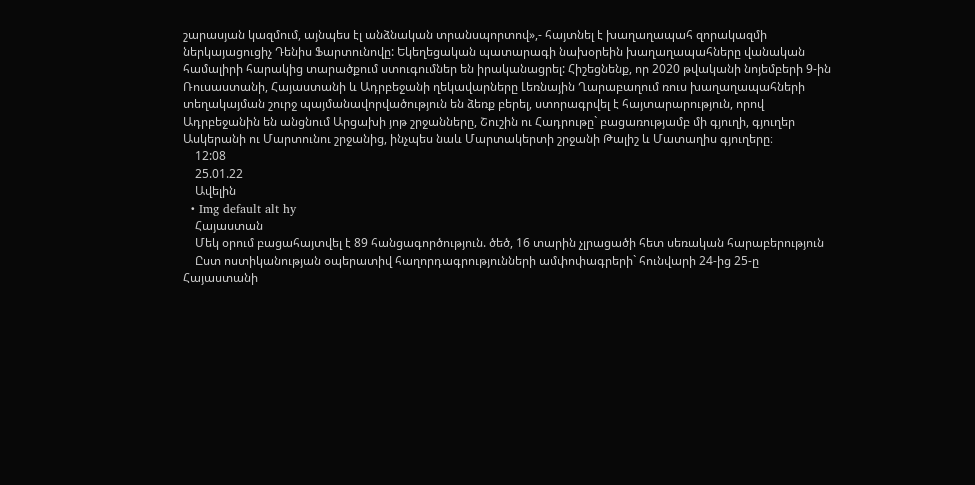շարասյան կազմում, այնպես էլ անձնական տրանսպորտով»,- հայտնել է խաղաղապահ զորակազմի ներկայացուցիչ Դենիս Ֆարտունովը: Եկեղեցական պատարագի նախօրեին խաղաղապահները վանական համալիրի հարակից տարածքում ստուգումներ են իրականացրել: Հիշեցնենք, որ 2020 թվականի նոյեմբերի 9-ին Ռուսաստանի, Հայաստանի և Ադրբեջանի ղեկավարները Լեռնային Ղարաբաղում ռուս խաղաղապահների տեղակայման շուրջ պայմանավորվածություն են ձեռք բերել, ստորագրվել է հայտարարություն, որով Ադրբեջանին են անցնում Արցախի յոթ շրջանները, Շուշին ու Հադրութը` բացառությամբ մի գյուղի, գյուղեր Ասկերանի ու Մարտունու շրջանից, ինչպես նաև Մարտակերտի շրջանի Թալիշ և Մատաղիս գյուղերը։
    12:08
    25.01.22
    Ավելին
  • Img default alt hy
    Հայաստան
    Մեկ օրում բացահայտվել է 89 հանցագործություն. ծեծ, 16 տարին չլրացածի հետ սեռական հարաբերություն
    Ըստ ոստիկանության օպերատիվ հաղորդագրությունների ամփոփագրերի` հունվարի 24-ից 25-ը Հայաստանի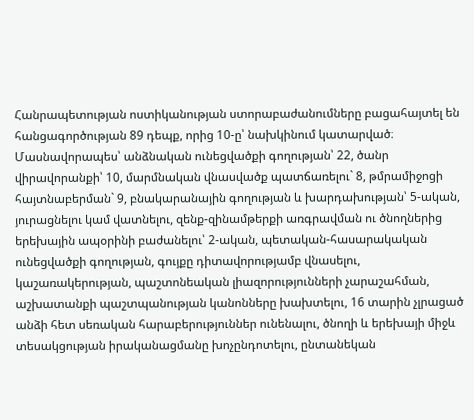Հանրապետության ոստիկանության ստորաբաժանումները բացահայտել են հանցագործության 89 դեպք, որից 10-ը՝ նախկինում կատարված։ Մասնավորապես՝ անձնական ունեցվածքի գողության՝ 22, ծանր վիրավորանքի՝ 10, մարմնական վնասվածք պատճառելու` 8, թմրամիջոցի հայտնաբերման` 9, բնակարանային գողության և խարդախության՝ 5-ական, յուրացնելու կամ վատնելու, զենք-զինամթերքի առգրավման ու ծնողներից երեխային ապօրինի բաժանելու՝ 2-ական, պետական-հասարակական ունեցվածքի գողության, գույքը դիտավորությամբ վնասելու, կաշառակերության, պաշտոնեական լիազորությունների չարաշահման, աշխատանքի պաշտպանության կանոնները խախտելու, 16 տարին չլրացած անձի հետ սեռական հարաբերություններ ունենալու, ծնողի և երեխայի միջև տեսակցության իրականացմանը խոչընդոտելու, ընտանեկան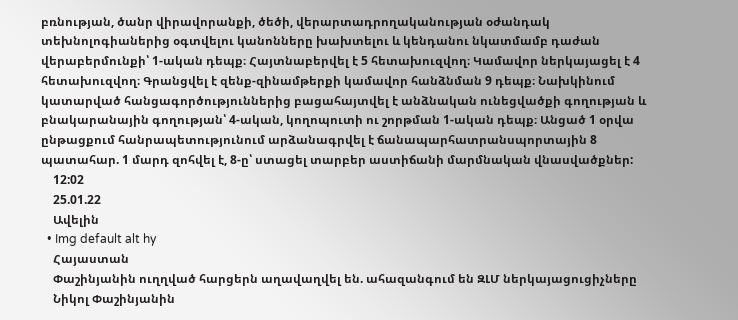բռնության, ծանր վիրավորանքի, ծեծի, վերարտադրողականության օժանդակ տեխնոլոգիաներից օգտվելու կանոնները խախտելու և կենդանու նկատմամբ դաժան վերաբերմունքի՝ 1-ական դեպք։ Հայտնաբերվել է 5 հետախուզվող։ Կամավոր ներկայացել է 4 հետախուզվող։ Գրանցվել է զենք-զինամթերքի կամավոր հանձնման 9 դեպք։ Նախկինում կատարված հանցագործություններից բացահայտվել է անձնական ունեցվածքի գողության և բնակարանային գողության՝ 4-ական, կողոպուտի ու շորթման 1-ական դեպք։ Անցած 1 օրվա ընթացքում հանրապետությունում արձանագրվել է ճանապարհատրանսպորտային 8 պատահար. 1 մարդ զոհվել է, 8-ը՝ ստացել տարբեր աստիճանի մարմնական վնասվածքներ:
    12:02
    25.01.22
    Ավելին
  • Img default alt hy
    Հայաստան
    Փաշինյանին ուղղված հարցերն աղավաղվել են. ահազանգում են ԶԼՄ ներկայացուցիչները
    Նիկոլ Փաշինյանին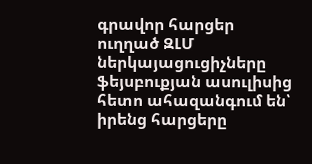գրավոր հարցեր ուղղած ԶԼՄ ներկայացուցիչները ֆեյսբուքյան ասուլիսից հետո ահազանգում են՝ իրենց հարցերը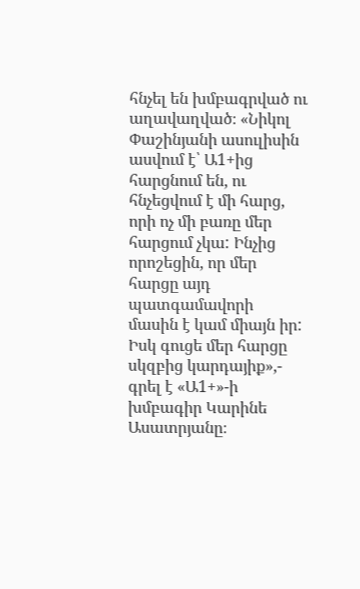հնչել են խմբագրված ու աղավաղված։ «Նիկոլ Փաշինյանի ասուլիսին ասվում է՝ Ա1+ից հարցնում են, ու հնչեցվում է մի հարց, որի ոչ մի բառը մեր հարցում չկա: Ինչից որոշեցին, որ մեր հարցը այդ պատգամավորի մասին է կամ միայն իր: Իսկ գուցե մեր հարցը սկզբից կարդայիք»,- գրել է «Ա1+»-ի խմբագիր Կարինե Ասատրյանը։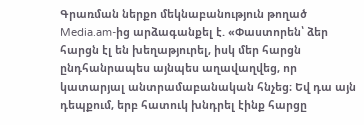Գրառման ներքո մեկնաբանություն թողած Media.am-ից արձագանքել է. «Փաստորեն՝ ձեր հարցն էլ են խեղաթյուրել, իսկ մեր հարցն ընդհանրապես այնպես աղավաղվեց, որ կատարյալ անտրամաբանական հնչեց։ Եվ դա այն դեպքում, երբ հատուկ խնդրել էինք հարցը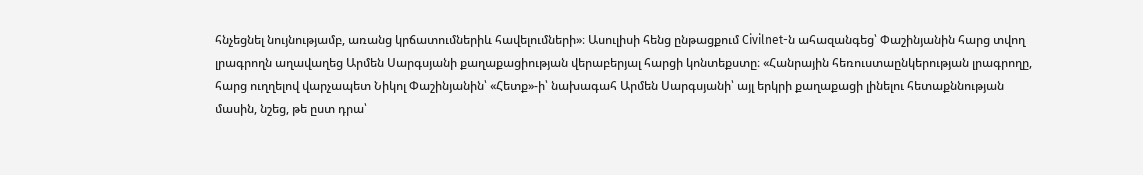հնչեցնել նույնությամբ, առանց կրճատումներիև հավելումների»։ Ասուլիսի հենց ընթացքում Civilnet-ն ահազանգեց՝ Փաշինյանին հարց տվող լրագրողն աղավաղեց Արմեն Սարգսյանի քաղաքացիության վերաբերյալ հարցի կոնտեքստը։ «Հանրային հեռուստաընկերության լրագրողը, հարց ուղղելով վարչապետ Նիկոլ Փաշինյանին՝ «Հետք»-ի՝ նախագահ Արմեն Սարգսյանի՝ այլ երկրի քաղաքացի լինելու հետաքննության մասին, նշեց, թե ըստ դրա՝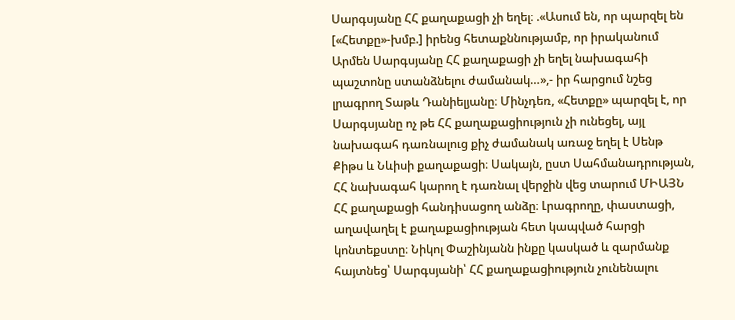Սարգսյանը ՀՀ քաղաքացի չի եղել։ .«Ասում են, որ պարզել են [«Հետքը»-խմբ.] իրենց հետաքննությամբ, որ իրականում Արմեն Սարգսյանը ՀՀ քաղաքացի չի եղել նախագահի պաշտոնը ստանձնելու ժամանակ…»,- իր հարցում նշեց լրագրող Տաթև Դանիելյանը։ Մինչդեռ, «Հետքը» պարզել է, որ Սարգսյանը ոչ թե ՀՀ քաղաքացիություն չի ունեցել, այլ նախագահ դառնալուց քիչ ժամանակ առաջ եղել է Սենթ Քիթս և Նևիսի քաղաքացի։ Սակայն, ըստ Սահմանադրության, ՀՀ նախագահ կարող է դառնալ վերջին վեց տարում ՄԻԱՅՆ ՀՀ քաղաքացի հանդիսացող անձը։ Լրագրողը, փաստացի, աղավաղել է քաղաքացիության հետ կապված հարցի կոնտեքստը։ Նիկոլ Փաշինյանն ինքը կասկած և զարմանք հայտնեց՝ Սարգսյանի՝ ՀՀ քաղաքացիություն չունենալու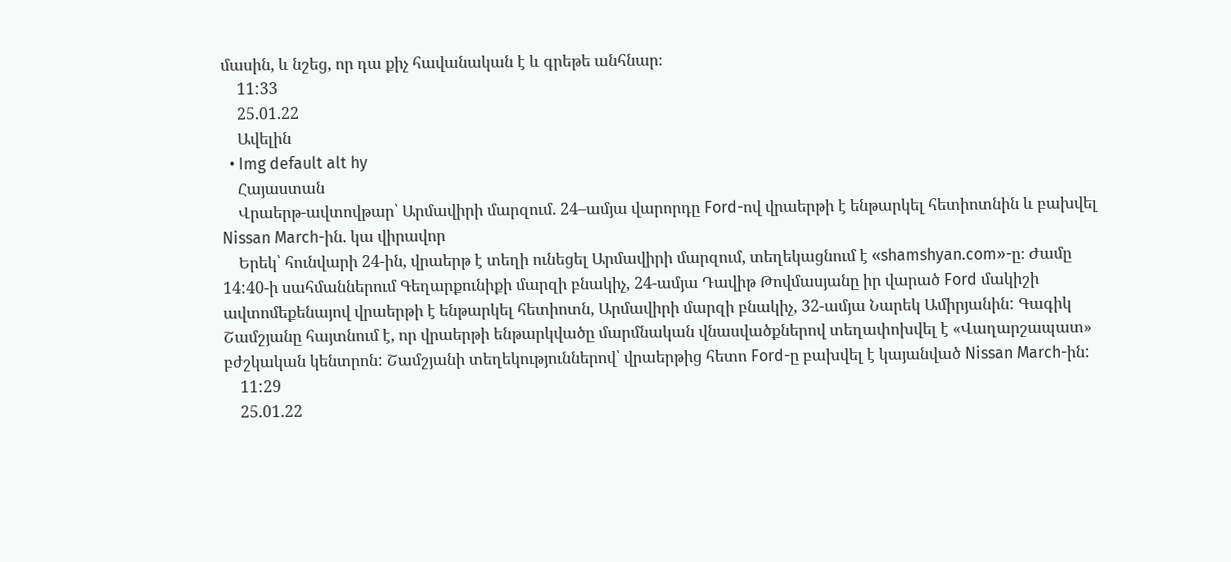մասին, և նշեց, որ դա քիչ հավանական է և գրեթե անհնար։
    11:33
    25.01.22
    Ավելին
  • Img default alt hy
    Հայաստան
    Վրաերթ-ավտովթար՝ Արմավիրի մարզում. 24–ամյա վարորդը Ford-ով վրաերթի է ենթարկել հետիոտնին և բախվել Nissan March-ին. կա վիրավոր
    Երեկ՝ հունվարի 24-ին, վրաերթ է տեղի ունեցել Արմավիրի մարզում, տեղեկացնում է «shamshyan.com»-ը։ Ժամը 14:40-ի սահմաններում Գեղարքունիքի մարզի բնակիչ, 24-ամյա Դավիթ Թովմասյանը իր վարած Ford մակիշի ավտոմեքենայով վրաերթի է ենթարկել հետիոտն, Արմավիրի մարզի բնակիչ, 32-ամյա Նարեկ Ամիրյանին: Գագիկ Շամշյանը հայտնում է, որ վրաերթի ենթարկվածը մարմնական վնասվածքներով տեղափոխվել է «Վաղարշապատ» բժշկական կենտրոն: Շամշյանի տեղեկություններով՝ վրաերթից հետո Ford-ը բախվել է կայանված Nissan March-ին:
    11:29
    25.01.22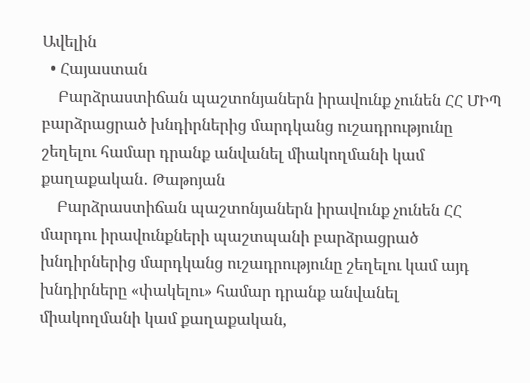Ավելին
  • Հայաստան
    Բարձրաստիճան պաշտոնյաներն իրավունք չունեն ՀՀ ՄԻՊ բարձրացրած խնդիրներից մարդկանց ուշադրությունը շեղելու համար դրանք անվանել միակողմանի կամ քաղաքական․ Թաթոյան
    Բարձրաստիճան պաշտոնյաներն իրավունք չունեն ՀՀ մարդու իրավունքների պաշտպանի բարձրացրած խնդիրներից մարդկանց ուշադրությունը շեղելու կամ այդ խնդիրները «փակելու» համար դրանք անվանել միակողմանի կամ քաղաքական,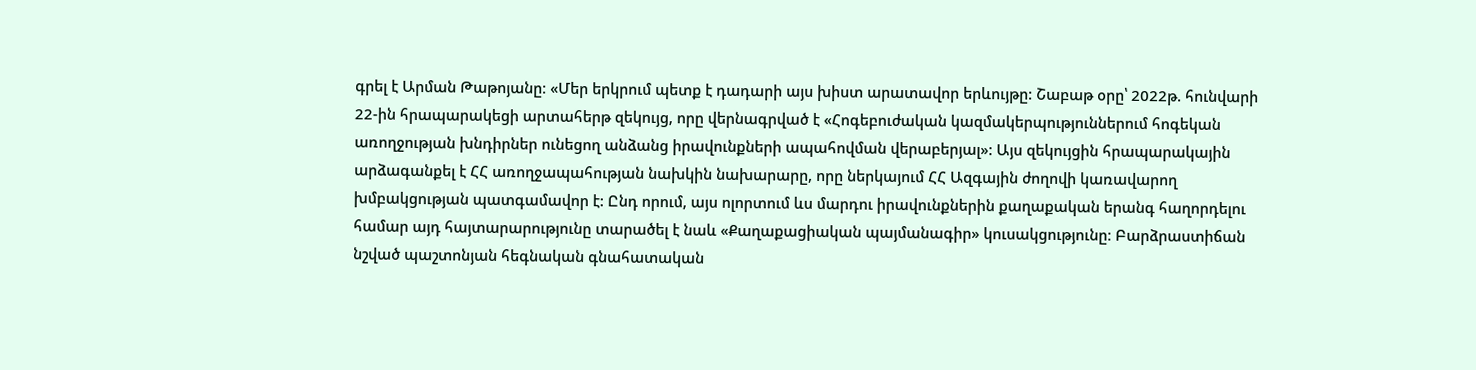գրել է Արման Թաթոյանը։ «Մեր երկրում պետք է դադարի այս խիստ արատավոր երևույթը: Շաբաթ օրը՝ 2022թ. հունվարի 22-ին հրապարակեցի արտահերթ զեկույց, որը վերնագրված է «Հոգեբուժական կազմակերպություններում հոգեկան առողջության խնդիրներ ունեցող անձանց իրավունքների ապահովման վերաբերյալ»: Այս զեկույցին հրապարակային արձագանքել է ՀՀ առողջապահության նախկին նախարարը, որը ներկայում ՀՀ Ազգային ժողովի կառավարող խմբակցության պատգամավոր է: Ընդ որում, այս ոլորտում ևս մարդու իրավունքներին քաղաքական երանգ հաղորդելու համար այդ հայտարարությունը տարածել է նաև «Քաղաքացիական պայմանագիր» կուսակցությունը։ Բարձրաստիճան նշված պաշտոնյան հեգնական գնահատական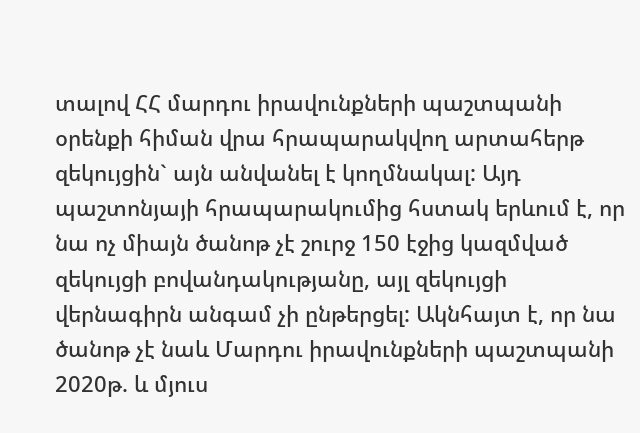տալով ՀՀ մարդու իրավունքների պաշտպանի օրենքի հիման վրա հրապարակվող արտահերթ զեկույցին` այն անվանել է կողմնակալ: Այդ պաշտոնյայի հրապարակումից հստակ երևում է, որ նա ոչ միայն ծանոթ չէ շուրջ 150 էջից կազմված զեկույցի բովանդակությանը, այլ զեկույցի վերնագիրն անգամ չի ընթերցել: Ակնհայտ է, որ նա ծանոթ չէ նաև Մարդու իրավունքների պաշտպանի 2020թ. և մյուս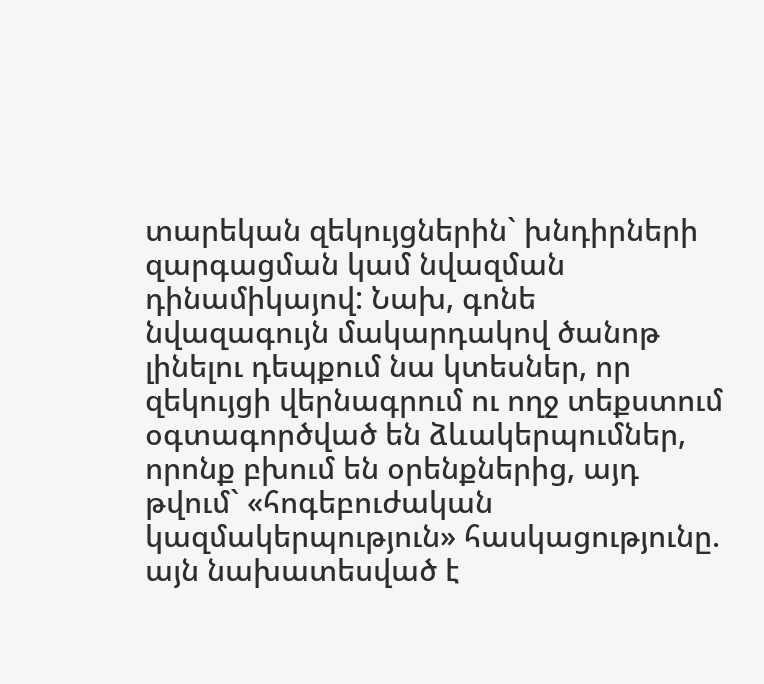տարեկան զեկույցներին` խնդիրների զարգացման կամ նվազման դինամիկայով: Նախ, գոնե նվազագույն մակարդակով ծանոթ լինելու դեպքում նա կտեսներ, որ զեկույցի վերնագրում ու ողջ տեքստում օգտագործված են ձևակերպումներ, որոնք բխում են օրենքներից, այդ թվում` «հոգեբուժական կազմակերպություն» հասկացությունը. այն նախատեսված է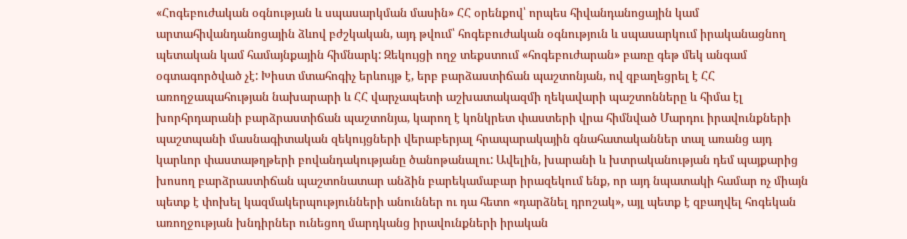«Հոգեբուժական օգնության և սպասարկման մասին» ՀՀ օրենքով՝ որպես հիվանդանոցային կամ արտահիվանդանոցային ձևով բժշկական, այդ թվում՝ հոգեբուժական օգնություն և սպասարկում իրականացնող պետական կամ համայնքային հիմնարկ: Զեկույցի ողջ տեքստում «հոգեբուժարան» բառը գեթ մեկ անգամ օգտագործված չէ: Խիստ մտահոգիչ երևույթ է, երբ բարձաստիճան պաշտոնյան, ով զբաղեցրել է ՀՀ առողջապահության նախարարի և ՀՀ վարչապետի աշխատակազմի ղեկավարի պաշտոնները և հիմա էլ խորհրդարանի բարձրաստիճան պաշտոնյա, կարող է կոնկրետ փաստերի վրա հիմնված Մարդու իրավունքների պաշտպանի մասնագիտական զեկույցների վերաբերյալ հրապարակային գնահատականներ տալ առանց այդ կարևոր փաստաթղթերի բովանդակությանը ծանոթանալու: Ավելին, խարանի և խտրականության դեմ պայքարից խոսող բարձրաստիճան պաշտոնատար անձին բարեկամաբար իրազեկում ենք, որ այդ նպատակի համար ոչ միայն պետք է փոխել կազմակերպությունների անուններ ու դա հետո «դարձնել դրոշակ», այլ պետք է զբաղվել հոգեկան առողջության խնդիրներ ունեցող մարդկանց իրավունքների իրական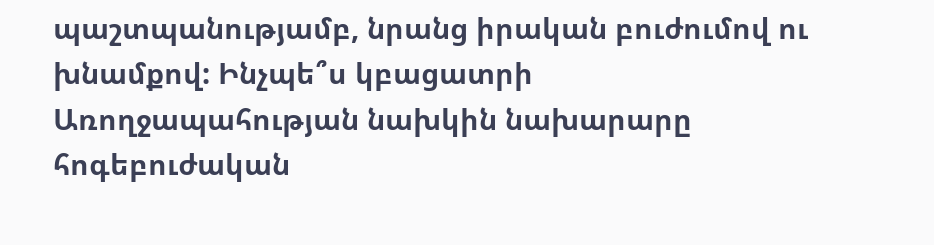պաշտպանությամբ, նրանց իրական բուժումով ու խնամքով: Ինչպե՞ս կբացատրի Առողջապահության նախկին նախարարը հոգեբուժական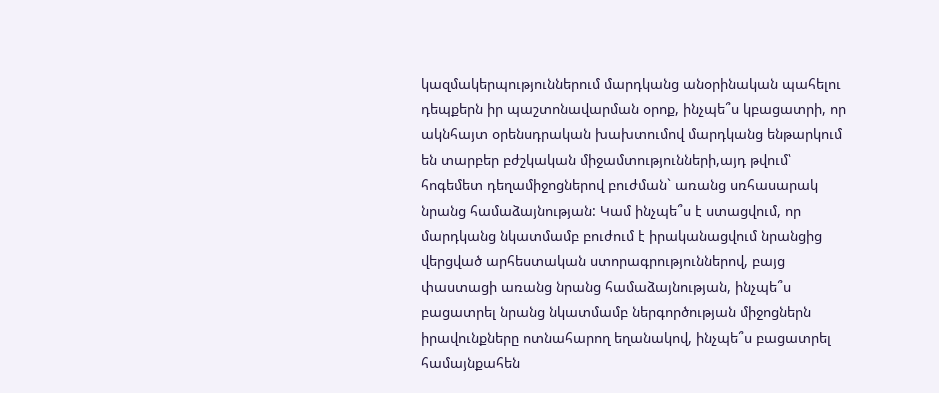կազմակերպություններում մարդկանց անօրինական պահելու դեպքերն իր պաշտոնավարման օրոք, ինչպե՞ս կբացատրի, որ ակնհայտ օրենսդրական խախտումով մարդկանց ենթարկում են տարբեր բժշկական միջամտությունների,այդ թվում՝ հոգեմետ դեղամիջոցներով բուժման` առանց սռհասարակ նրանց համաձայնության: Կամ ինչպե՞ս է ստացվում, որ մարդկանց նկատմամբ բուժում է իրականացվում նրանցից վերցված արհեստական ստորագրություններով, բայց փաստացի առանց նրանց համաձայնության, ինչպե՞ս բացատրել նրանց նկատմամբ ներգործության միջոցներն իրավունքները ոտնահարող եղանակով, ինչպե՞ս բացատրել համայնքահեն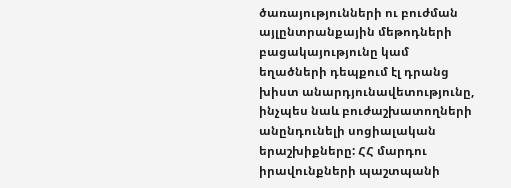ծառայությունների ու բուժման այլընտրանքային մեթոդների բացակայությունը կամ եղածների դեպքում էլ դրանց խիստ անարդյունավետությունը, ինչպես նաև բուժաշխատողների անընդունելի սոցիալական երաշխիքները: ՀՀ մարդու իրավունքների պաշտպանի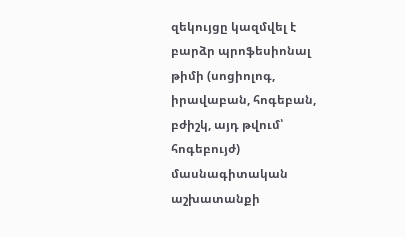զեկույցը կազմվել է բարձր պրոֆեսիոնալ թիմի (սոցիոլոգ, իրավաբան, հոգեբան, բժիշկ, այդ թվում՝ հոգեբույժ) մասնագիտական աշխատանքի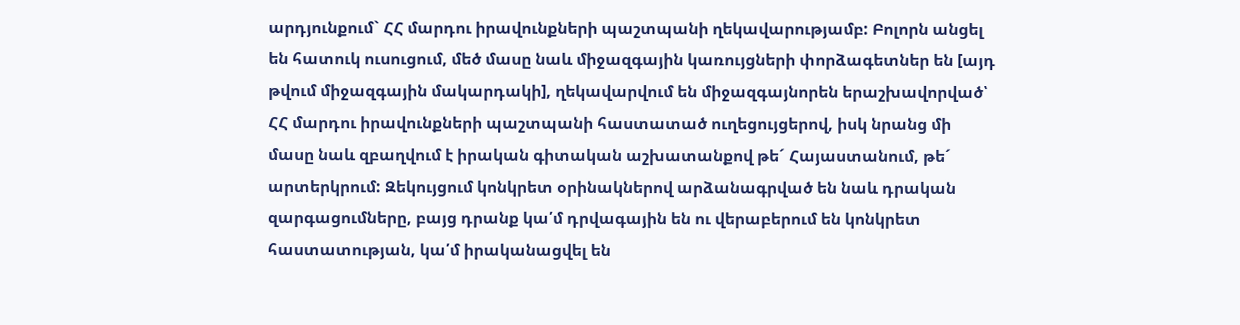արդյունքում` ՀՀ մարդու իրավունքների պաշտպանի ղեկավարությամբ: Բոլորն անցել են հատուկ ուսուցում, մեծ մասը նաև միջազգային կառույցների փորձագետներ են [այդ թվում միջազգային մակարդակի], ղեկավարվում են միջազգայնորեն երաշխավորված՝ ՀՀ մարդու իրավունքների պաշտպանի հաստատած ուղեցույցերով, իսկ նրանց մի մասը նաև զբաղվում է իրական գիտական աշխատանքով թե´ Հայաստանում, թե´ արտերկրում: Զեկույցում կոնկրետ օրինակներով արձանագրված են նաև դրական զարգացումները, բայց դրանք կա՛մ դրվագային են ու վերաբերում են կոնկրետ հաստատության, կա՛մ իրականացվել են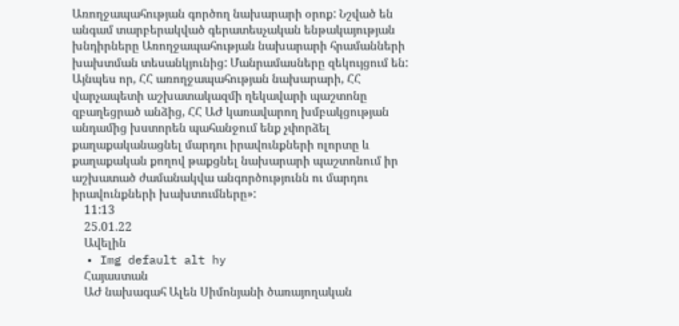Առողջապահության գործող նախարարի օրոք: Նշված են անգամ տարբերակված գերատեսչական ենթակայության խնդիրները Առողջապահության նախարարի հրամանների խախտման տեսանկյունից: Մանրամասները զեկույցում են: Այնպես որ, ՀՀ առողջապահության նախարարի, ՀՀ վարչապետի աշխատակազմի ղեկավարի պաշտոնը զբաղեցրած անձից, ՀՀ ԱԺ կառավարող խմբակցության անդամից խստորեն պահանջում ենք չփորձել քաղաքականացնել մարդու իրավունքների ոլորտը և քաղաքական քողով թաքցնել նախարարի պաշտոնում իր աշխատած ժամանակվա անգործությունն ու մարդու իրավունքների խախտումները»:
    11:13
    25.01.22
    Ավելին
  • Img default alt hy
    Հայաստան
    ԱԺ նախագահ Ալեն Սիմոնյանի ծառայողական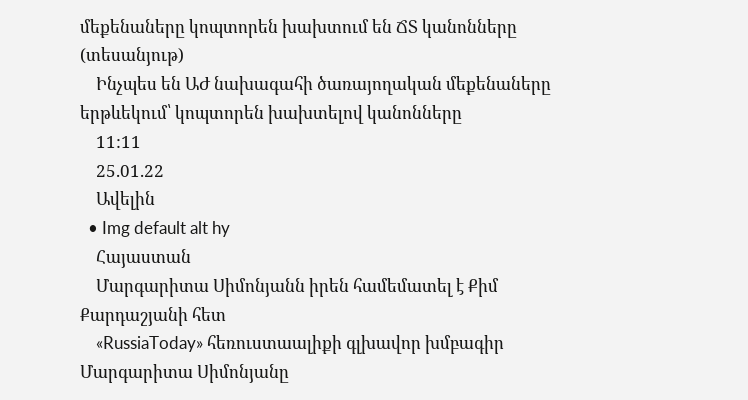մեքենաները կոպտորեն խախտում են ՃՏ կանոնները (տեսանյութ)
    Ինչպես են ԱԺ նախագահի ծառայողական մեքենաները երթևեկում՝ կոպտորեն խախտելով կանոնները
    11:11
    25.01.22
    Ավելին
  • Img default alt hy
    Հայաստան
    Մարգարիտա Սիմոնյանն իրեն համեմատել է Քիմ Քարդաշյանի հետ
    «RussiaToday» հեռուստաալիքի գլխավոր խմբագիր Մարգարիտա Սիմոնյանը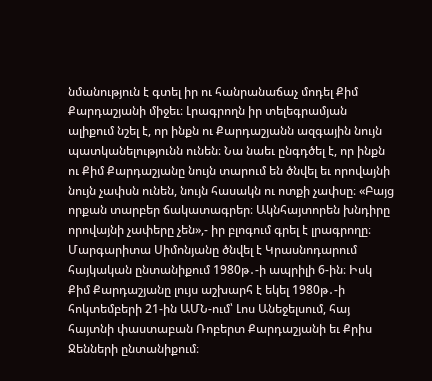նմանություն է գտել իր ու հանրանաճաչ մոդել Քիմ Քարդաշյանի միջեւ։ Լրագրողն իր տելեգրամյան ալիքում նշել է, որ ինքն ու Քարդաշյանն ազգային նույն պատկանելությունն ունեն։ Նա նաեւ ընգդծել է, որ ինքն ու Քիմ Քարդաշյանը նույն տարում են ծնվել եւ որովայնի նույն չափսն ունեն, նույն հասակն ու ոտքի չափսը։ «Բայց որքան տարբեր ճակատագրեր։ Ակնհայտորեն խնդիրը որովայնի չափերը չեն»,- իր բլոգում գրել է լրագրողը։ Մարգարիտա Սիմոնյանը ծնվել է Կրասնոդարում հայկական ընտանիքում 1980թ․-ի ապրիլի 6-ին։ Իսկ Քիմ Քարդաշյանը լույս աշխարհ է եկել 1980թ․-ի հոկտեմբերի 21-ին ԱՄՆ-ում՝ Լոս Անեջելսում, հայ հայտնի փաստաբան Ռոբերտ Քարդաշյանի եւ Քրիս Ջենների ընտանիքում։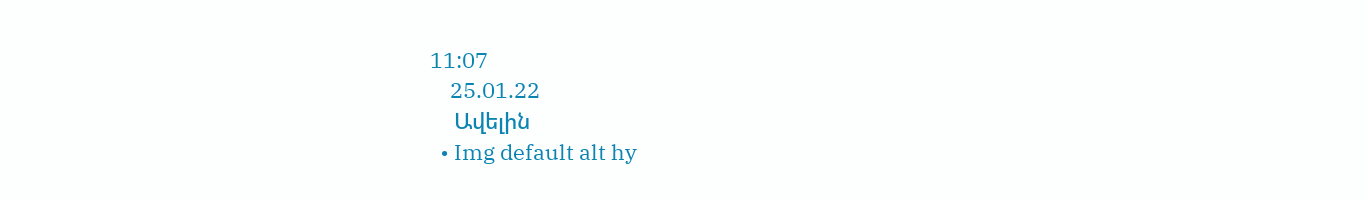11:07
    25.01.22
    Ավելին
  • Img default alt hy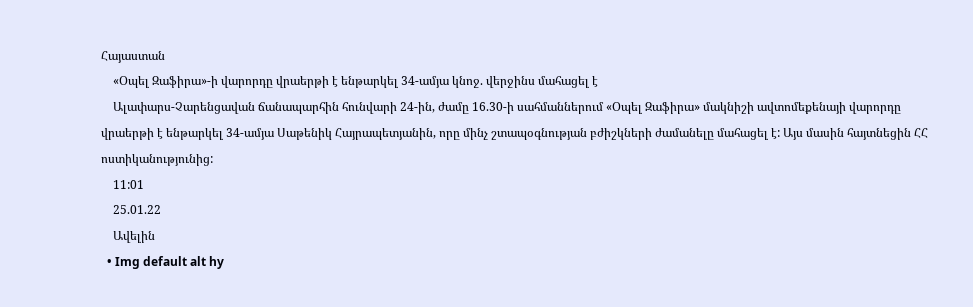Հայաստան
    «Օպել Զաֆիրա»-ի վարորդը վրաերթի է ենթարկել 34-ամյա կնոջ. վերջինս մահացել է
    Ալափարս-Չարենցավան ճանապարհին հունվարի 24-ին, ժամը 16.30-ի սահմաններում «Օպել Զաֆիրա» մակնիշի ավտոմեքենայի վարորդը վրաերթի է ենթարկել 34-ամյա Սաթենիկ Հայրապետյանին, որը մինչ շտապօգնության բժիշկների ժամանելը մահացել է: Այս մասին հայտնեցին ՀՀ ոստիկանությունից:
    11:01
    25.01.22
    Ավելին
  • Img default alt hy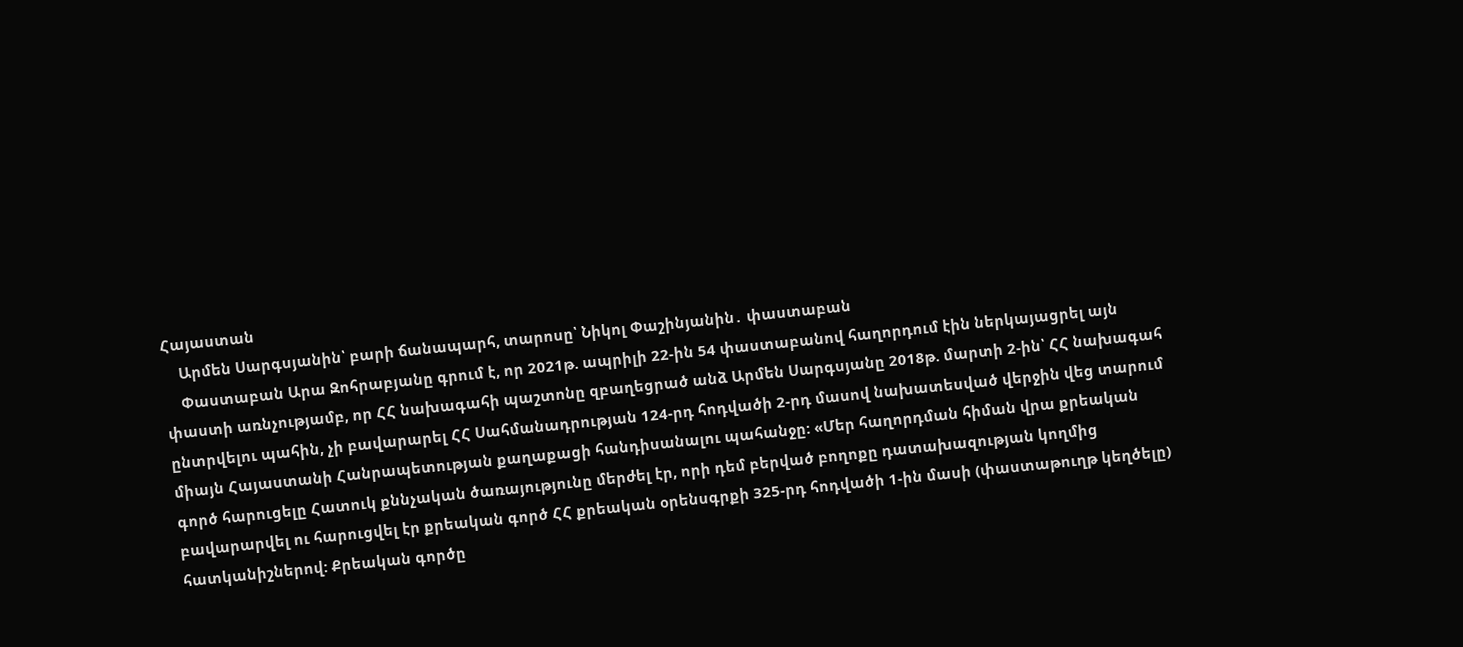Հայաստան
    Արմեն Սարգսյանին՝ բարի ճանապարհ, տարոսը՝ Նիկոլ Փաշինյանին․ փաստաբան
    Փաստաբան Արա Զոհրաբյանը գրում է, որ 2021թ. ապրիլի 22-ին 54 փաստաբանով հաղորդում էին ներկայացրել այն փաստի առնչությամբ, որ ՀՀ նախագահի պաշտոնը զբաղեցրած անձ Արմեն Սարգսյանը 2018թ. մարտի 2-ին՝ ՀՀ նախագահ ընտրվելու պահին, չի բավարարել ՀՀ Սահմանադրության 124-րդ հոդվածի 2-րդ մասով նախատեսված վերջին վեց տարում միայն Հայաստանի Հանրապետության քաղաքացի հանդիսանալու պահանջը: «Մեր հաղորդման հիման վրա քրեական գործ հարուցելը Հատուկ քննչական ծառայությունը մերժել էր, որի դեմ բերված բողոքը դատախազության կողմից բավարարվել ու հարուցվել էր քրեական գործ ՀՀ քրեական օրենսգրքի 325-րդ հոդվածի 1-ին մասի (փաստաթուղթ կեղծելը) հատկանիշներով: Քրեական գործը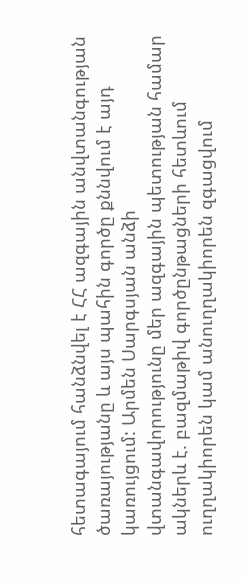հետագայում հանձնվել է ՀՀ ազգային անվտանգության ծառայությանը և այս պահին գործը քննվում է այդ կառույցում: Արմեն Սարգսյան անձի վտանգավորությունը մեր ազգային պետության համար ակներև է. բազմաթիվ գործընթացների հետևում ուղղակիորեն կամ անուղղակիորեն զգացվում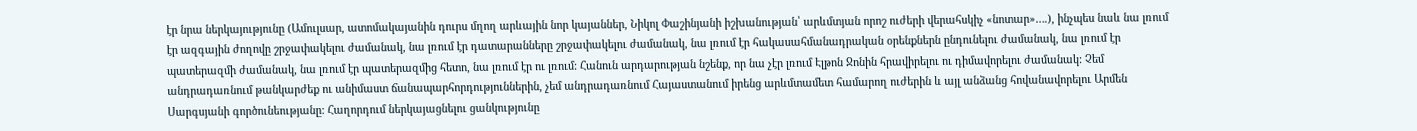էր նրա ներկայությունը (Ամուլսար, ատոմակայանին դուրս մղող արևային նոր կայաններ, Նիկոլ Փաշինյանի իշխանության՝ արևմտյան որոշ ուժերի վերահսկիչ «նոտար»….), ինչպես նաև նա լռում էր ազգային ժողովը շրջափակելու ժամանակ, նա լռում էր դատարանները շրջափակելու ժամանակ, նա լռում էր հակասահմանադրական օրենքներն ընդունելու ժամանակ, նա լռում էր պատերազմի ժամանակ, նա լռում էր պատերազմից հետո, նա լռում էր ու լռում: Հանուն արդարության նշենք, որ նա չէր լռում Էլթոն Ջոնին հրավիրելու ու դիմավորելու ժամանակ: Չեմ անդրադառնում թանկարժեք ու անիմաստ ճանապարհորդություններին, չեմ անդրադառնում Հայաստանում իրենց արևմտամետ համարող ուժերին և այլ անձանց հովանավորելու Արմեն Սարգսյանի գործունեությանը: Հաղորդում ներկայացնելու ցանկությունը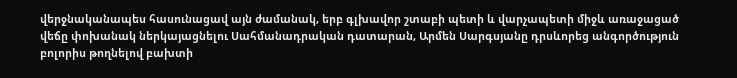վերջնականապես հասունացավ այն ժամանակ, երբ գլխավոր շտաբի պետի և վարչապետի միջև առաջացած վեճը փոխանակ ներկայացնելու Սահմանադրական դատարան, Արմեն Սարգսյանը դրսևորեց անգործություն բոլորիս թողնելով բախտի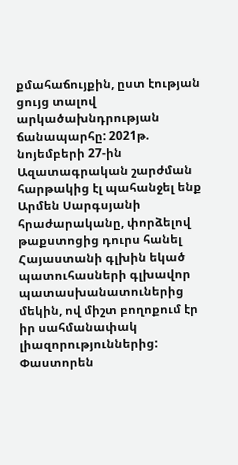քմահաճույքին, ըստ էության ցույց տալով արկածախնդրության ճանապարհը: 2021թ. նոյեմբերի 27-ին Ազատագրական շարժման հարթակից էլ պահանջել ենք Արմեն Սարգսյանի հրաժարականը, փորձելով թաքստոցից դուրս հանել Հայաստանի գլխին եկած պատուհասների գլխավոր պատասխանատուներից մեկին, ով միշտ բողոքում էր իր սահմանափակ լիազորություններից: Փաստորեն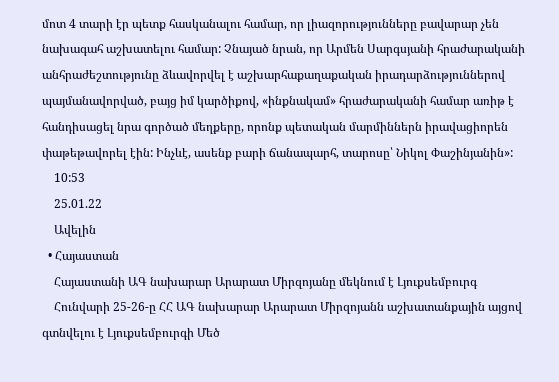մոտ 4 տարի էր պետք հասկանալու համար, որ լիազորությունները բավարար չեն նախագահ աշխատելու համար: Չնայած նրան, որ Արմեն Սարգսյանի հրաժարականի անհրաժեշտությունը ձևավորվել է աշխարհաքաղաքական իրադարձություններով պայմանավորված, բայց իմ կարծիքով, «ինքնակամ» հրաժարականի համար առիթ է հանդիսացել նրա գործած մեղքերը, որոնք պետական մարմիններն իրավացիորեն փաթեթավորել էին: Ինչևէ, ասենք բարի ճանապարհ, տարոսը՝ Նիկոլ Փաշինյանին»:
    10:53
    25.01.22
    Ավելին
  • Հայաստան
    Հայաստանի ԱԳ նախարար Արարատ Միրզոյանը մեկնում է Լյուքսեմբուրգ
    Հունվարի 25-26-ը ՀՀ ԱԳ նախարար Արարատ Միրզոյանն աշխատանքային այցով գտնվելու է Լյուքսեմբուրգի Մեծ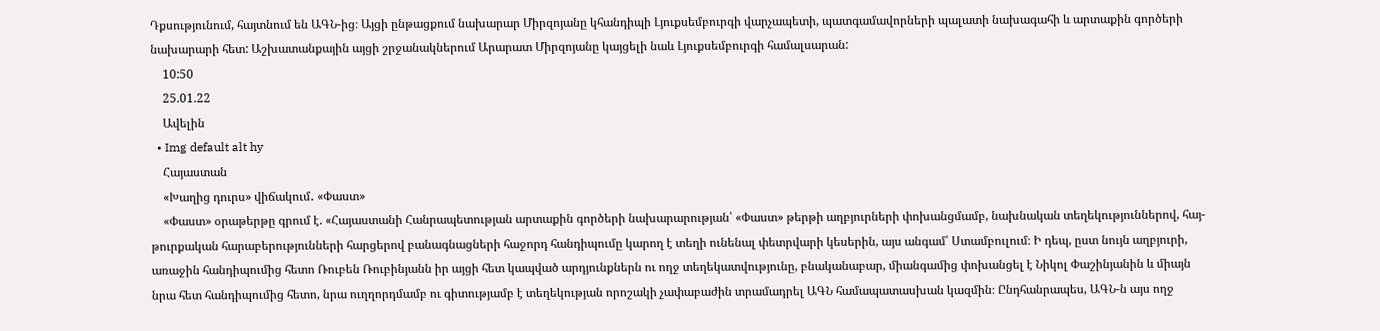Դքսությունում, հայտնում են ԱԳՆ-ից։ Այցի ընթացքում նախարար Միրզոյանը կհանդիպի Լյուքսեմբուրգի վարչապետի, պատգամավորների պալատի նախագահի և արտաքին գործերի նախարարի հետ: Աշխատանքային այցի շրջանակներում Արարատ Միրզոյանը կայցելի նաև Լյուքսեմբուրգի համալսարան:
    10:50
    25.01.22
    Ավելին
  • Img default alt hy
    Հայաստան
    «Խաղից դուրս» վիճակում․ «Փաստ»
    «Փաստ» օրաթերթը գրում է. «Հայաստանի Հանրապետության արտաքին գործերի նախարարության՝ «Փաստ» թերթի աղբյուրների փոխանցմամբ, նախնական տեղեկություններով, հայ-թուրքական հարաբերությունների հարցերով բանագնացների հաջորդ հանդիպումը կարող է տեղի ունենալ փետրվարի կեսերին, այս անգամ՝ Ստամբուլում։ Ի դեպ, ըստ նույն աղբյուրի, առաջին հանդիպումից հետո Ռուբեն Ռուբինյանն իր այցի հետ կապված արդյունքներն ու ողջ տեղեկատվությունը, բնականաբար, միանգամից փոխանցել է Նիկոլ Փաշինյանին և միայն նրա հետ հանդիպումից հետո, նրա ուղղորդմամբ ու գիտությամբ է տեղեկության որոշակի չափաբաժին տրամադրել ԱԳՆ համապատասխան կազմին։ Ընդհանրապես, ԱԳՆ-ն այս ողջ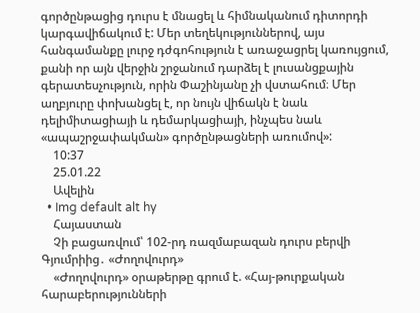գործընթացից դուրս է մնացել և հիմնականում դիտորդի կարգավիճակում է: Մեր տեղեկություններով, այս հանգամանքը լուրջ դժգոհություն է առաջացրել կառույցում, քանի որ այն վերջին շրջանում դարձել է լուսանցքային գերատեսչություն, որին Փաշինյանը չի վստահում։ Մեր աղբյուրը փոխանցել է, որ նույն վիճակն է նաև դելիմիտացիայի և դեմարկացիայի, ինչպես նաև «ապաշրջափակման» գործընթացների առումով»:
    10:37
    25.01.22
    Ավելին
  • Img default alt hy
    Հայաստան
    Չի բացառվում՝ 102-րդ ռազմաբազան դուրս բերվի Գյումրիից․ «Ժողովուրդ»
    «Ժողովուրդ» օրաթերթը գրում է. «Հայ-թուրքական հարաբերությունների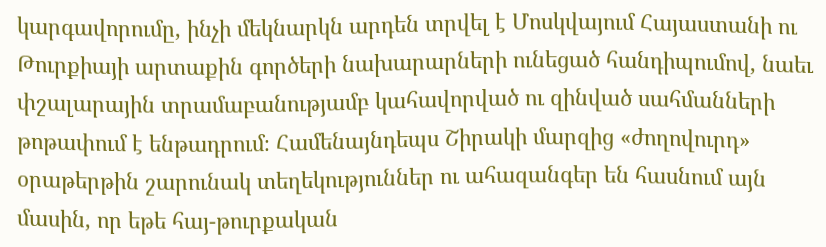կարգավորումը, ինչի մեկնարկն արդեն տրվել է Մոսկվայում Հայաստանի ու Թուրքիայի արտաքին գործերի նախարարների ունեցած հանդիպումով, նաեւ փշալարային տրամաբանությամբ կահավորված ու զինված սահմանների թոթափում է ենթադրում։ Համենայնդեպս Շիրակի մարզից «ժողովուրդ» օրաթերթին շարունակ տեղեկություններ ու ահազանգեր են հասնում այն մասին, որ եթե հայ-թուրքական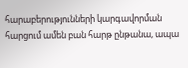հարաբերությունների կարգավորման հարցում ամեն բան հարթ ընթանա, ապա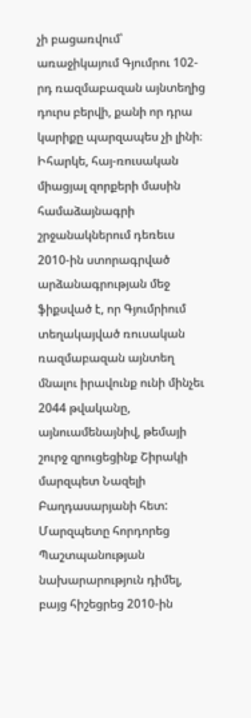չի բացառվում՝ առաջիկայում Գյումրու 102-րդ ռազմաբազան այնտեղից դուրս բերվի, քանի որ դրա կարիքը պարզապես չի լինի։ Իհարկե, հայ-ռուսական միացյալ զորքերի մասին համաձայնագրի շրջանակներում դեռեւս 2010-ին ստորագրված արձանագրության մեջ ֆիքսված է, որ Գյումրիում տեղակայված ռուսական ռազմաբազան այնտեղ մնալու իրավունք ունի մինչեւ 2044 թվականը, այնուամենայնիվ, թեմայի շուրջ զրուցեցինք Շիրակի մարզպետ Նազելի Բաղդասարյանի հետ: Մարզպետը հորդորեց Պաշտպանության նախարարություն դիմել, բայց հիշեցրեց 2010-ին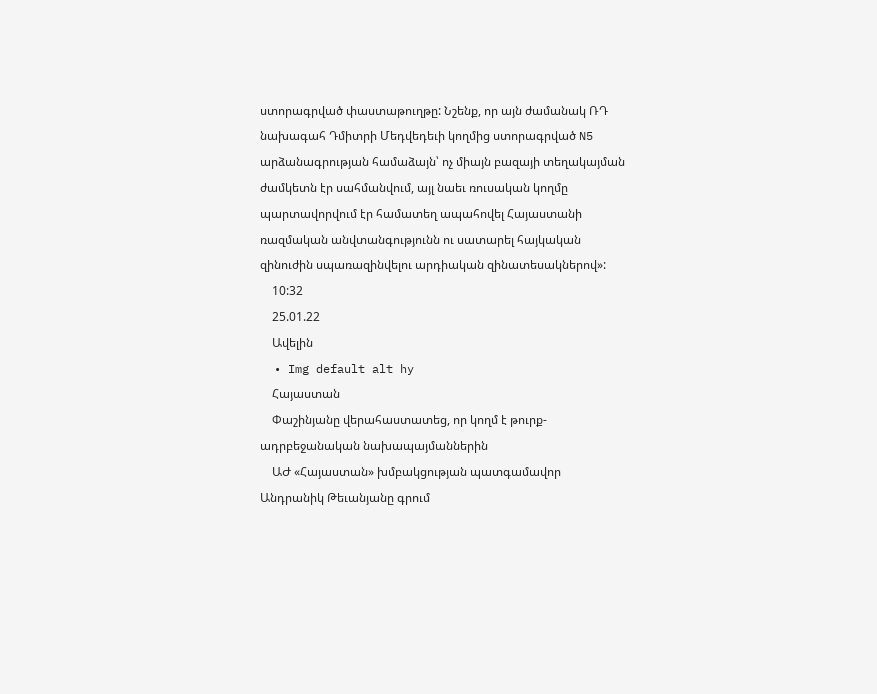ստորագրված փաստաթուղթը: Նշենք, որ այն ժամանակ ՌԴ նախագահ Դմիտրի Մեդվեդեւի կողմից ստորագրված N5 արձանագրության համաձայն՝ ոչ միայն բազայի տեղակայման ժամկետն էր սահմանվում, այլ նաեւ ռուսական կողմը պարտավորվում էր համատեղ ապահովել Հայաստանի ռազմական անվտանգությունն ու սատարել հայկական զինուժին սպառազինվելու արդիական զինատեսակներով»:
    10:32
    25.01.22
    Ավելին
  • Img default alt hy
    Հայաստան
    Փաշինյանը վերահաստատեց, որ կողմ է թուրք-ադրբեջանական նախապայմաններին
    ԱԺ «Հայաստան» խմբակցության պատգամավոր Անդրանիկ Թեւանյանը գրում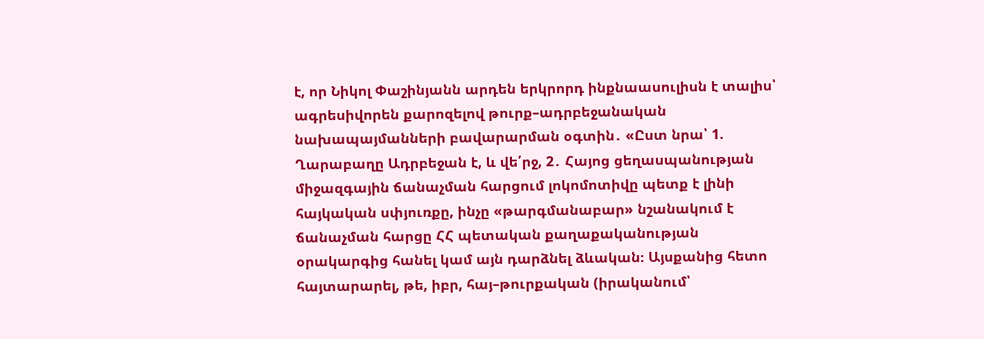է, որ Նիկոլ Փաշինյանն արդեն երկրորդ ինքնաասուլիսն է տալիս՝ ագրեսիվորեն քարոզելով թուրք–ադրբեջանական նախապայմանների բավարարման օգտին․ «Ըստ նրա՝ 1. Ղարաբաղը Ադրբեջան է, և վե՛րջ, 2․ Հայոց ցեղասպանության միջազգային ճանաչման հարցում լոկոմոտիվը պետք է լինի հայկական սփյուռքը, ինչը «թարգմանաբար» նշանակում է ճանաչման հարցը ՀՀ պետական քաղաքականության օրակարգից հանել կամ այն դարձնել ձևական։ Այսքանից հետո հայտարարել, թե, իբր, հայ–թուրքական (իրականում՝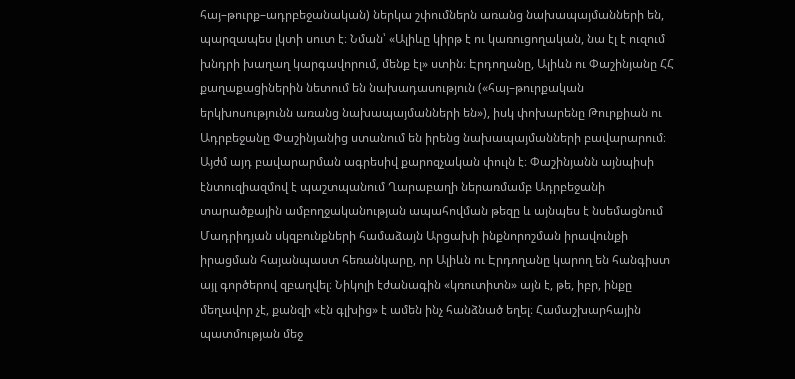հայ–թուրք–ադրբեջանական) ներկա շփումներն առանց նախապայմանների են, պարզապես լկտի սուտ է։ Նման՝ «Ալիևը կիրթ է ու կառուցողական, նա էլ է ուզում խնդրի խաղաղ կարգավորում, մենք էլ» ստին։ Էրդողանը, Ալիևն ու Փաշինյանը ՀՀ քաղաքացիներին նետում են նախադասություն («հայ–թուրքական երկխոսությունն առանց նախապայմանների են»), իսկ փոխարենը Թուրքիան ու Ադրբեջանը Փաշինյանից ստանում են իրենց նախապայմանների բավարարում։ Այժմ այդ բավարարման ագրեսիվ քարոզչական փուլն է։ Փաշինյանն այնպիսի էնտուզիազմով է պաշտպանում Ղարաբաղի ներառմամբ Ադրբեջանի տարածքային ամբողջականության ապահովման թեզը և այնպես է նսեմացնում Մադրիդյան սկզբունքների համաձայն Արցախի ինքնորոշման իրավունքի իրացման հայանպաստ հեռանկարը, որ Ալիևն ու Էրդողանը կարող են հանգիստ այլ գործերով զբաղվել։ Նիկոլի էժանագին «կռուտիտն» այն է, թե, իբր, ինքը մեղավոր չէ, քանզի «էն գլխից» է ամեն ինչ հանձնած եղել։ Համաշխարհային պատմության մեջ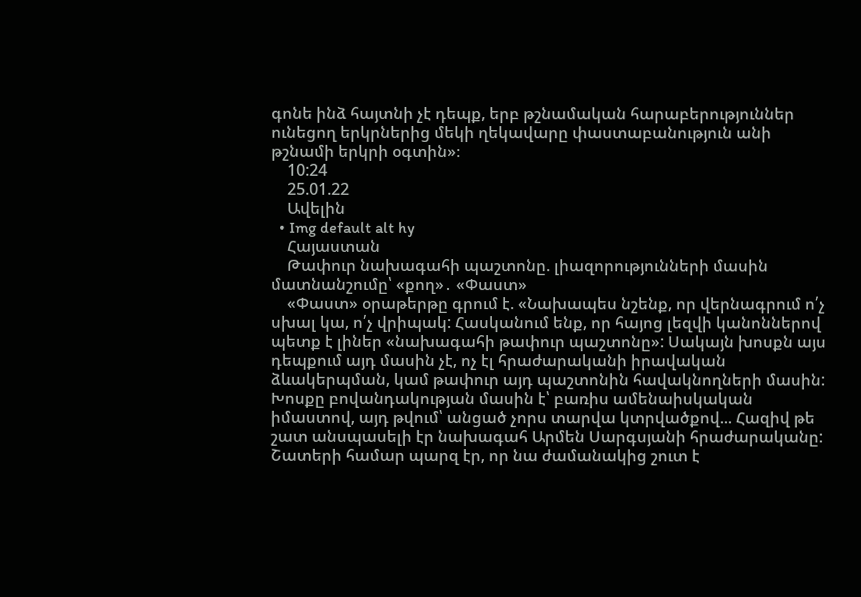գոնե ինձ հայտնի չէ դեպք, երբ թշնամական հարաբերություններ ունեցող երկրներից մեկի ղեկավարը փաստաբանություն անի թշնամի երկրի օգտին»։
    10:24
    25.01.22
    Ավելին
  • Img default alt hy
    Հայաստան
    Թափուր նախագահի պաշտոնը. լիազորությունների մասին մատնանշումը՝ «քող»․ «Փաստ»
    «Փաստ» օրաթերթը գրում է. «Նախապես նշենք, որ վերնագրում ո՛չ սխալ կա, ո՛չ վրիպակ: Հասկանում ենք, որ հայոց լեզվի կանոններով պետք է լիներ «նախագահի թափուր պաշտոնը»: Սակայն խոսքն այս դեպքում այդ մասին չէ, ոչ էլ հրաժարականի իրավական ձևակերպման, կամ թափուր այդ պաշտոնին հավակնողների մասին: Խոսքը բովանդակության մասին է՝ բառիս ամենաիսկական իմաստով, այդ թվում՝ անցած չորս տարվա կտրվածքով... Հազիվ թե շատ անսպասելի էր նախագահ Արմեն Սարգսյանի հրաժարականը: Շատերի համար պարզ էր, որ նա ժամանակից շուտ է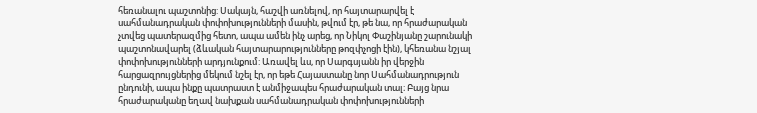հեռանալու պաշտոնից: Սակայն, հաշվի առնելով, որ հայտարարվել է սահմանադրական փոփոխությունների մասին, թվում էր, թե նա, որ հրաժարական չտվեց պատերազմից հետո, ապա ամեն ինչ արեց, որ Նիկոլ Փաշինյանը շարունակի պաշտոնավարել (ձևական հայտարարությունները թոզփչոցի էին), կհեռանա նշյալ փոփոխությունների արդյունքում: Առավել ևս, որ Սարգսյանն իր վերջին հարցազրույցներից մեկում նշել էր, որ եթե Հայաստանը նոր Սահմանադրություն ընդունի, ապա ինքը պատրաստ է անմիջապես հրաժարական տալ։ Բայց նրա հրաժարականը եղավ նախքան սահմանադրական փոփոխությունների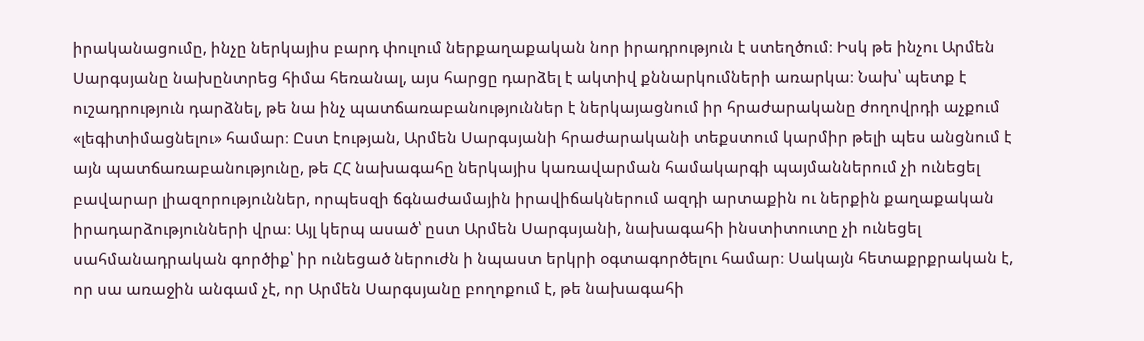իրականացումը, ինչը ներկայիս բարդ փուլում ներքաղաքական նոր իրադրություն է ստեղծում։ Իսկ թե ինչու Արմեն Սարգսյանը նախընտրեց հիմա հեռանալ, այս հարցը դարձել է ակտիվ քննարկումների առարկա։ Նախ՝ պետք է ուշադրություն դարձնել, թե նա ինչ պատճառաբանություններ է ներկայացնում իր հրաժարականը ժողովրդի աչքում «լեգիտիմացնելու» համար։ Ըստ էության, Արմեն Սարգսյանի հրաժարականի տեքստում կարմիր թելի պես անցնում է այն պատճառաբանությունը, թե ՀՀ նախագահը ներկայիս կառավարման համակարգի պայմաններում չի ունեցել բավարար լիազորություններ, որպեսզի ճգնաժամային իրավիճակներում ազդի արտաքին ու ներքին քաղաքական իրադարձությունների վրա։ Այլ կերպ ասած՝ ըստ Արմեն Սարգսյանի, նախագահի ինստիտուտը չի ունեցել սահմանադրական գործիք՝ իր ունեցած ներուժն ի նպաստ երկրի օգտագործելու համար։ Սակայն հետաքրքրական է, որ սա առաջին անգամ չէ, որ Արմեն Սարգսյանը բողոքում է, թե նախագահի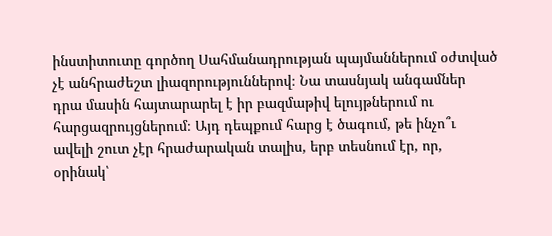ինստիտուտը գործող Սահմանադրության պայմաններում օժտված չէ անհրաժեշտ լիազորություններով։ Նա տասնյակ անգամներ դրա մասին հայտարարել է իր բազմաթիվ ելույթներում ու հարցազրույցներում։ Այդ դեպքում հարց է ծագում, թե ինչո՞ւ ավելի շուտ չէր հրաժարական տալիս, երբ տեսնում էր, որ, օրինակ՝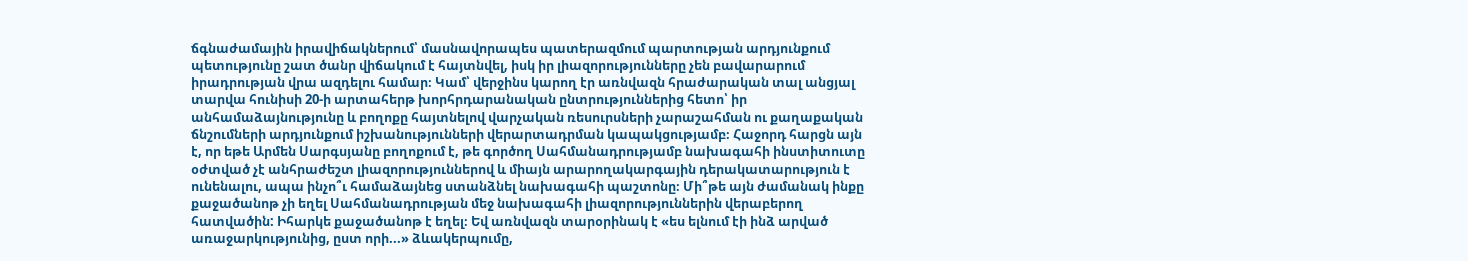ճգնաժամային իրավիճակներում՝ մասնավորապես պատերազմում պարտության արդյունքում պետությունը շատ ծանր վիճակում է հայտնվել, իսկ իր լիազորությունները չեն բավարարում իրադրության վրա ազդելու համար։ Կամ՝ վերջինս կարող էր առնվազն հրաժարական տալ անցյալ տարվա հունիսի 20-ի արտահերթ խորհրդարանական ընտրություններից հետո՝ իր անհամաձայնությունը և բողոքը հայտնելով վարչական ռեսուրսների չարաշահման ու քաղաքական ճնշումների արդյունքում իշխանությունների վերարտադրման կապակցությամբ։ Հաջորդ հարցն այն է, որ եթե Արմեն Սարգսյանը բողոքում է, թե գործող Սահմանադրությամբ նախագահի ինստիտուտը օժտված չէ անհրաժեշտ լիազորություններով և միայն արարողակարգային դերակատարություն է ունենալու, ապա ինչո՞ւ համաձայնեց ստանձնել նախագահի պաշտոնը։ Մի՞թե այն ժամանակ ինքը քաջածանոթ չի եղել Սահմանադրության մեջ նախագահի լիազորություններին վերաբերող հատվածին: Իհարկե քաջածանոթ է եղել։ Եվ առնվազն տարօրինակ է «ես ելնում էի ինձ արված առաջարկությունից, ըստ որի...» ձևակերպումը,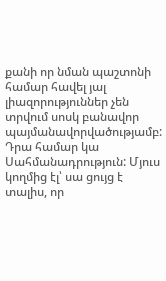քանի որ նման պաշտոնի համար հավել յալ լիազորություններ չեն տրվում սոսկ բանավոր պայմանավորվածությամբ: Դրա համար կա Սահմանադրություն: Մյուս կողմից էլ՝ սա ցույց է տալիս, որ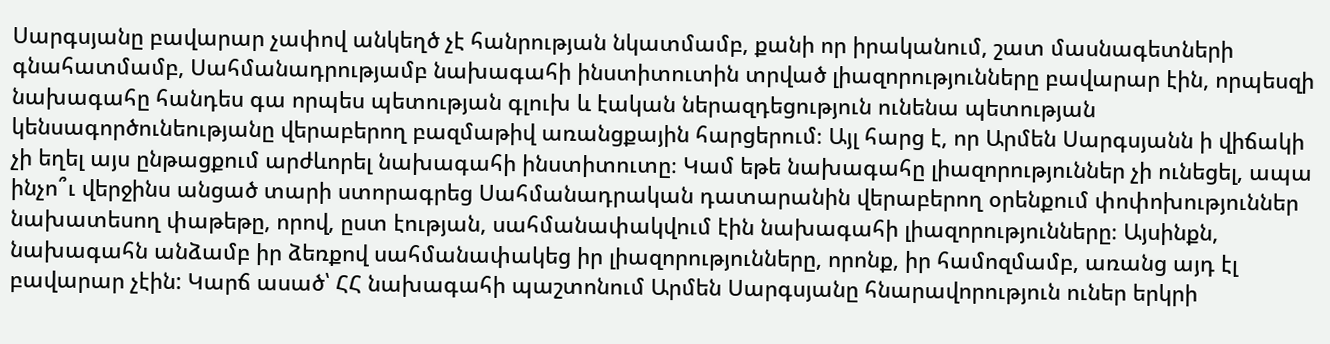Սարգսյանը բավարար չափով անկեղծ չէ հանրության նկատմամբ, քանի որ իրականում, շատ մասնագետների գնահատմամբ, Սահմանադրությամբ նախագահի ինստիտուտին տրված լիազորությունները բավարար էին, որպեսզի նախագահը հանդես գա որպես պետության գլուխ և էական ներազդեցություն ունենա պետության կենսագործունեությանը վերաբերող բազմաթիվ առանցքային հարցերում։ Այլ հարց է, որ Արմեն Սարգսյանն ի վիճակի չի եղել այս ընթացքում արժևորել նախագահի ինստիտուտը։ Կամ եթե նախագահը լիազորություններ չի ունեցել, ապա ինչո՞ւ վերջինս անցած տարի ստորագրեց Սահմանադրական դատարանին վերաբերող օրենքում փոփոխություններ նախատեսող փաթեթը, որով, ըստ էության, սահմանափակվում էին նախագահի լիազորությունները։ Այսինքն, նախագահն անձամբ իր ձեռքով սահմանափակեց իր լիազորությունները, որոնք, իր համոզմամբ, առանց այդ էլ բավարար չէին: Կարճ ասած՝ ՀՀ նախագահի պաշտոնում Արմեն Սարգսյանը հնարավորություն ուներ երկրի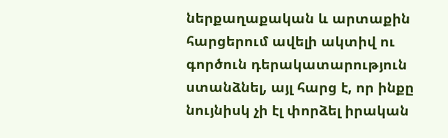ներքաղաքական և արտաքին հարցերում ավելի ակտիվ ու գործուն դերակատարություն ստանձնել, այլ հարց է, որ ինքը նույնիսկ չի էլ փորձել իրական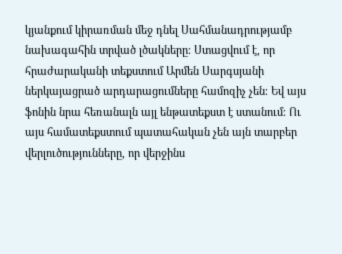կյանքում կիրառման մեջ դնել Սահմանադրությամբ նախագահին տրված լծակները։ Ստացվում է, որ հրաժարականի տեքստում Արմեն Սարգսյանի ներկայացրած արդարացումները համոզիչ չեն։ Եվ այս ֆոնին նրա հեռանալն այլ ենթատեքստ է ստանում։ Ու այս համատեքստում պատահական չեն այն տարբեր վերլուծությունները, որ վերջինս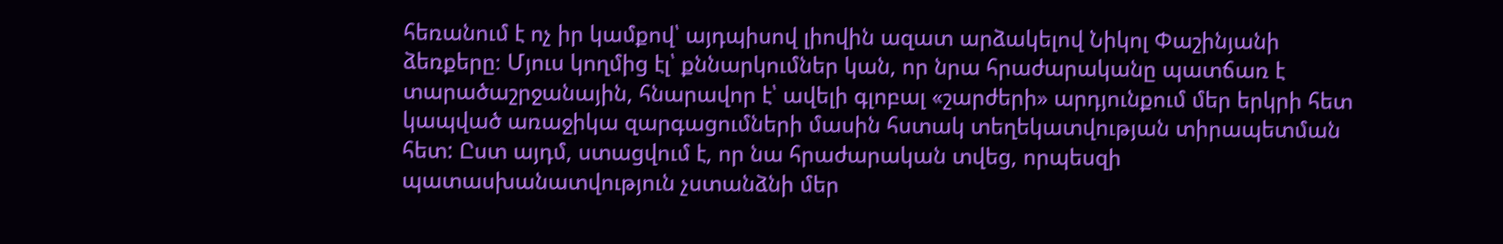հեռանում է ոչ իր կամքով՝ այդպիսով լիովին ազատ արձակելով Նիկոլ Փաշինյանի ձեռքերը։ Մյուս կողմից էլ՝ քննարկումներ կան, որ նրա հրաժարականը պատճառ է տարածաշրջանային, հնարավոր է՝ ավելի գլոբալ «շարժերի» արդյունքում մեր երկրի հետ կապված առաջիկա զարգացումների մասին հստակ տեղեկատվության տիրապետման հետ: Ըստ այդմ, ստացվում է, որ նա հրաժարական տվեց, որպեսզի պատասխանատվություն չստանձնի մեր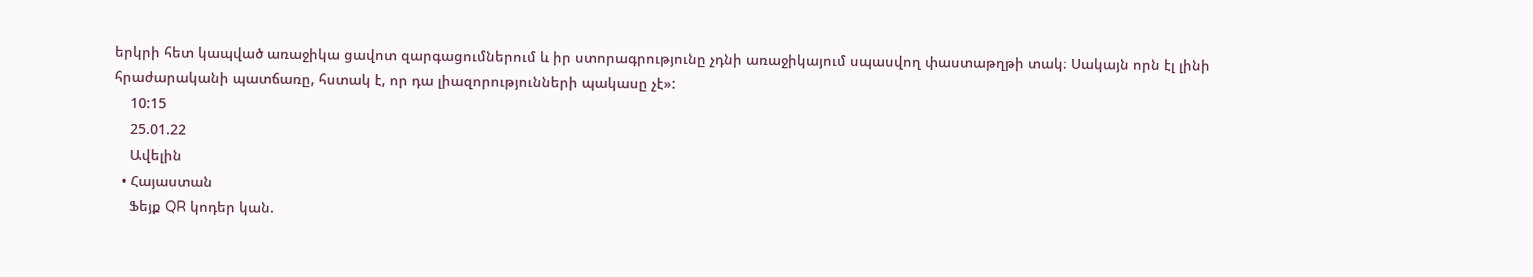երկրի հետ կապված առաջիկա ցավոտ զարգացումներում և իր ստորագրությունը չդնի առաջիկայում սպասվող փաստաթղթի տակ։ Սակայն որն էլ լինի հրաժարականի պատճառը, հստակ է, որ դա լիազորությունների պակասը չէ»:
    10:15
    25.01.22
    Ավելին
  • Հայաստան
    Ֆեյք QR կոդեր կան.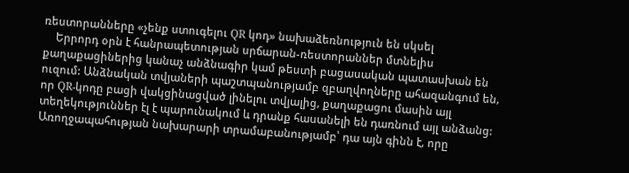ռեստորանները «չենք ստուգելու QR կոդ» նախաձեռնություն են սկսել
    Երրորդ օրն է հանրապետության սրճարան-ռեստորաններ մտնելիս քաղաքացիներից կանաչ անձնագիր կամ թեստի բացասական պատասխան են ուզում: Անձնական տվյաների պաշտպանությամբ զբաղվողները ահազանգում են, որ QR-կոդը բացի վակցինացված լինելու տվյալից, քաղաքացու մասին այլ տեղեկություններ էլ է պարունակում և դրանք հասանելի են դառնում այլ անձանց: Առողջապահության նախարարի տրամաբանությամբ՝ դա այն գինն է, որը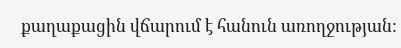քաղաքացին վճարում է հանուն առողջության: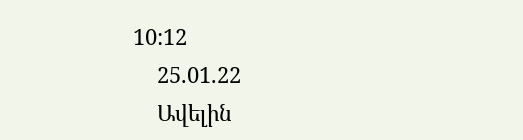10:12
    25.01.22
    Ավելին